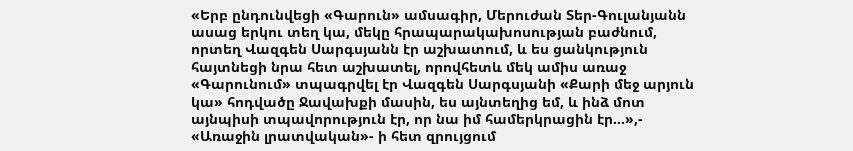«Երբ ընդունվեցի «Գարուն» ամսագիր, Մերուժան Տեր-Գուլանյանն ասաց երկու տեղ կա, մեկը հրապարակախոսության բաժնում, որտեղ Վազգեն Սարգսյանն էր աշխատում, և ես ցանկություն հայտնեցի նրա հետ աշխատել, որովհետև մեկ ամիս առաջ «Գարունում» տպագրվել էր Վազգեն Սարգսյանի «Քարի մեջ արյուն կա» հոդվածը Ջավախքի մասին, ես այնտեղից եմ, և ինձ մոտ այնպիսի տպավորություն էր, որ նա իմ համերկրացին էր…»,- «Առաջին լրատվական»- ի հետ զրույցում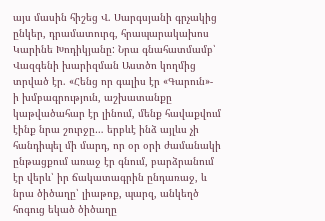այս մասին հիշեց Վ. Սարգսյանի գրչակից ընկեր, դրամատուրգ, հրապարակախոս Կարինե Խոդիկյանը: Նրա գնահատմամբ՝ Վազգենի խարիզման Աստծո կողմից տրված էր. «Հենց որ գալիս էր «Գարուն»- ի խմբագրություն, աշխատանքը կաթվածահար էր լինում, մենք հավաքվում էինք նրա շուրջը… երբևէ ինձ այլևս չի հանդիպել մի մարդ, որ օր օրի ժամանակի ընթացքում առաջ էր գնում, բարձրանում էր վերև՝ իր ճակատագրին ընդառաջ, և նրա ծիծաղը՝ լիաթոք, պարզ, անկեղծ հոգուց եկած ծիծաղը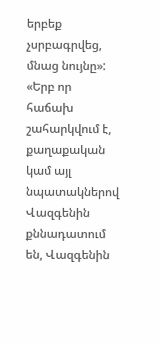երբեք չսրբագրվեց, մնաց նույնը»:
«Երբ որ հաճախ շահարկվում է, քաղաքական կամ այլ նպատակներով Վազգենին քննադատում են, Վազգենին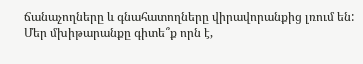ճանաչողները և գնահատողները վիրավորանքից լռում են: Մեր մխիթարանքը գիտե՞ք որն է,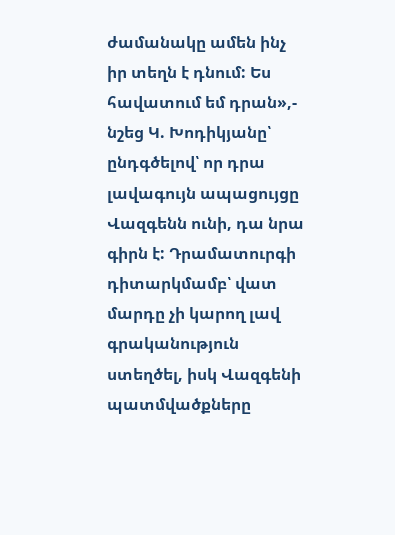ժամանակը ամեն ինչ իր տեղն է դնում: Ես հավատում եմ դրան»,- նշեց Կ. Խոդիկյանը՝ ընդգծելով՝ որ դրա լավագույն ապացույցը Վազգենն ունի, դա նրա գիրն է: Դրամատուրգի դիտարկմամբ՝ վատ մարդը չի կարող լավ գրականություն ստեղծել, իսկ Վազգենի պատմվածքները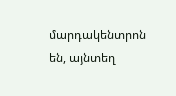մարդակենտրոն են, այնտեղ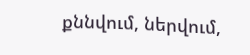քննվում, ներվում,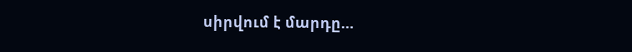սիրվում է մարդը…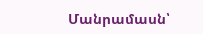Մանրամասն՝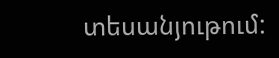տեսանյութում: